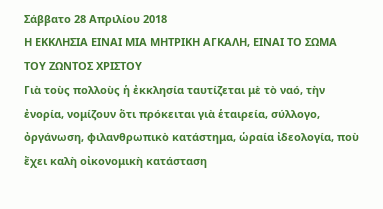Σάββατο 28 Απριλίου 2018
Η ΕΚΚΛΗΣΙΑ ΕΙΝΑΙ ΜΙΑ ΜΗΤΡΙΚΗ ΑΓΚΑΛΗ, ΕΙΝΑΙ ΤΟ ΣΩΜΑ ΤΟΥ ΖΩΝΤΟΣ ΧΡΙΣΤΟΥ
Γιὰ τοὺς πολλοὺς ἡ ἐκκλησία ταυτίζεται μὲ τὸ ναό, τὴν ἐνορία, νομίζουν ὅτι πρόκειται γιὰ ἑταιρεία, σύλλογο, ὀργάνωση, φιλανθρωπικὸ κατάστημα, ὡραία ἰδεολογία, ποὺ ἔχει καλὴ οἰκονομικὴ κατάσταση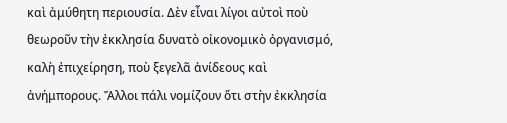καὶ ἀμύθητη περιουσία. Δὲν εἶναι λίγοι αὐτοὶ ποὺ θεωροῦν τὴν ἐκκλησία δυνατὸ οἰκονομικὸ ὀργανισμό, καλὴ ἐπιχείρηση, ποὺ ξεγελᾶ ἀνίδεους καὶ ἀνήμπορους. Ἄλλοι πάλι νομίζουν ὅτι στὴν ἐκκλησία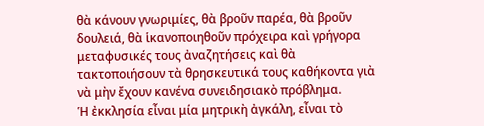θὰ κάνουν γνωριμίες, θὰ βροῦν παρέα, θὰ βροῦν δουλειά, θὰ ἱκανοποιηθοῦν πρόχειρα καὶ γρήγορα μεταφυσικές τους ἀναζητήσεις καὶ θὰ τακτοποιήσουν τὰ θρησκευτικά τους καθήκοντα γιὰ νὰ μὴν ἔχουν κανένα συνειδησιακὸ πρόβλημα.
Ἡ ἐκκλησία εἶναι μία μητρικὴ ἀγκάλη, εἶναι τὸ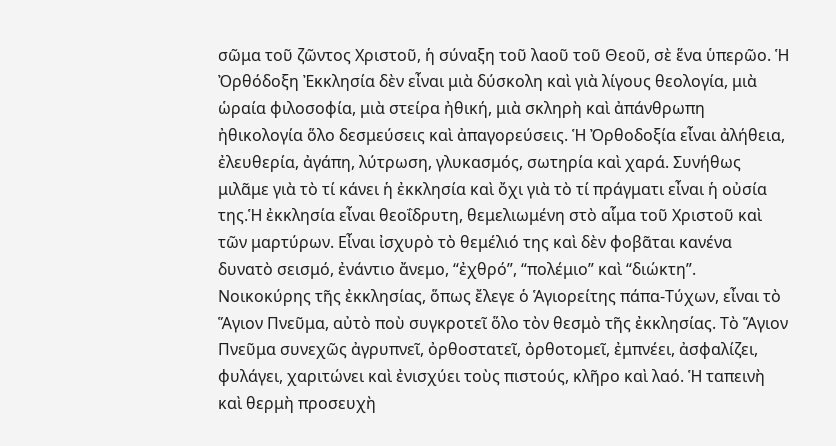σῶμα τοῦ ζῶντος Χριστοῦ, ἡ σύναξη τοῦ λαοῦ τοῦ Θεοῦ, σὲ ἕνα ὑπερῶο. Ἡ Ὀρθόδοξη Ἐκκλησία δὲν εἶναι μιὰ δύσκολη καὶ γιὰ λίγους θεολογία, μιὰ ὡραία φιλοσοφία, μιὰ στείρα ἠθική, μιὰ σκληρὴ καὶ ἀπάνθρωπη ἠθικολογία ὅλο δεσμεύσεις καὶ ἀπαγορεύσεις. Ἡ Ὀρθοδοξία εἶναι ἀλήθεια, ἐλευθερία, ἀγάπη, λύτρωση, γλυκασμός, σωτηρία καὶ χαρά. Συνήθως μιλᾶμε γιὰ τὸ τί κάνει ἡ ἐκκλησία καὶ ὄχι γιὰ τὸ τί πράγματι εἶναι ἡ οὐσία της.Ἡ ἐκκλησία εἶναι θεοΐδρυτη, θεμελιωμένη στὸ αἷμα τοῦ Χριστοῦ καὶ τῶν μαρτύρων. Εἶναι ἰσχυρὸ τὸ θεμέλιό της καὶ δὲν φοβᾶται κανένα δυνατὸ σεισμό, ἐνάντιο ἄνεμο, “ἐχθρό”, “πολέμιο” καὶ “διώκτη”. Νοικοκύρης τῆς ἐκκλησίας, ὅπως ἔλεγε ὁ Ἁγιορείτης πάπα-Τύχων, εἶναι τὸ Ἅγιον Πνεῦμα, αὐτὸ ποὺ συγκροτεῖ ὅλο τὸν θεσμὸ τῆς ἐκκλησίας. Τὸ Ἅγιον Πνεῦμα συνεχῶς ἀγρυπνεῖ, ὀρθοστατεῖ, ὀρθοτομεῖ, ἐμπνέει, ἀσφαλίζει, φυλάγει, χαριτώνει καὶ ἐνισχύει τοὺς πιστούς, κλῆρο καὶ λαό. Ἡ ταπεινὴ καὶ θερμὴ προσευχὴ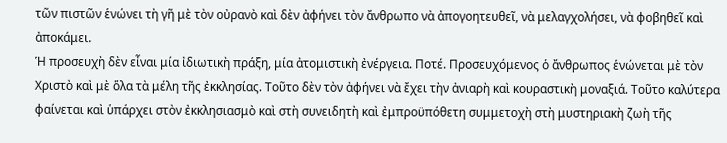τῶν πιστῶν ἑνώνει τὴ γῆ μὲ τὸν οὐρανὸ καὶ δὲν ἀφήνει τὸν ἄνθρωπο νὰ ἀπογοητευθεῖ, νὰ μελαγχολήσει, νὰ φοβηθεῖ καὶ ἀποκάμει.
Ἡ προσευχὴ δὲν εἶναι μία ἰδιωτικὴ πράξη, μία ἀτομιστικὴ ἐνέργεια. Ποτέ. Προσευχόμενος ὁ ἄνθρωπος ἑνώνεται μὲ τὸν Χριστὸ καὶ μὲ ὅλα τὰ μέλη τῆς ἐκκλησίας. Τοῦτο δὲν τὸν ἀφήνει νὰ ἔχει τὴν ἀνιαρὴ καὶ κουραστικὴ μοναξιά. Τοῦτο καλύτερα φαίνεται καὶ ὑπάρχει στὸν ἐκκλησιασμὸ καὶ στὴ συνειδητὴ καὶ ἐμπροϋπόθετη συμμετοχὴ στὴ μυστηριακὴ ζωὴ τῆς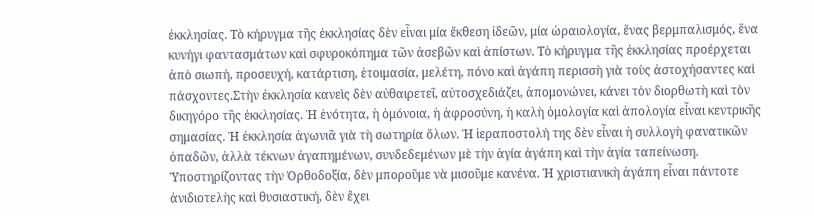ἐκκλησίας. Τὸ κήρυγμα τῆς ἐκκλησίας δὲν εἶναι μία ἔκθεση ἰδεῶν, μία ὡραιολογία, ἕνας βερμπαλισμός, ἕνα κυνήγι φαντασμάτων καὶ σφυροκόπημα τῶν ἀσεβῶν καὶ ἀπίστων. Τὸ κήρυγμα τῆς ἐκκλησίας προέρχεται ἀπὸ σιωπή, προσευχή, κατάρτιση, ἑτοιμασία, μελέτη, πόνο καὶ ἀγάπη περισσὴ γιὰ τοὺς ἀστοχήσαντες καὶ πάσχοντες.Στὴν ἐκκλησία κανεὶς δὲν αὐθαιρετεῖ, αὐτοσχεδιάζει, ἀπομονώνει, κάνει τὸν διορθωτὴ καὶ τὸν δικηγόρο τῆς ἐκκλησίας. Ἡ ἑνότητα, ἡ ὁμόνοια, ἡ ἀφροσύνη, ἡ καλὴ ὁμολογία καὶ ἀπολογία εἶναι κεντρικῆς σημασίας. Ἡ ἐκκλησία ἀγωνιᾶ γιὰ τὴ σωτηρία ὅλων. Ἡ ἱεραποστολή της δὲν εἶναι ἡ συλλογὴ φανατικῶν ὀπαδῶν, ἀλλὰ τέκνων ἀγαπημένων, συνδεδεμένων μὲ τὴν ἁγία ἀγάπη καὶ τὴν ἁγία ταπείνωση.
Ὑποστηρίζοντας τὴν Ὀρθοδοξία, δὲν μποροῦμε νὰ μισοῦμε κανένα. Ἡ χριστιανικὴ ἀγάπη εἶναι πάντοτε ἀνιδιοτελὴς καὶ θυσιαστική, δὲν ἔχει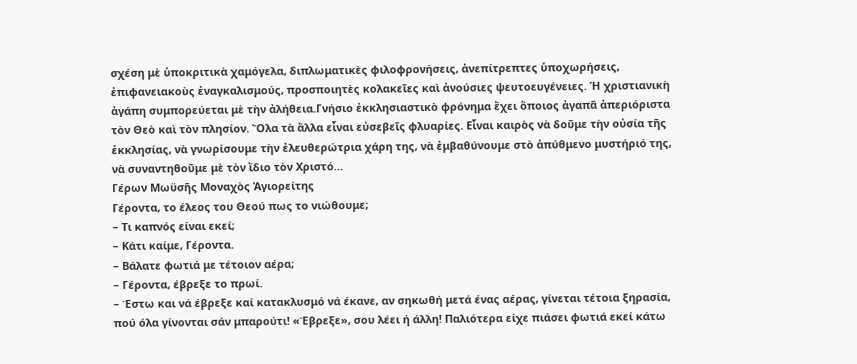σχέση μὲ ὑποκριτικὰ χαμόγελα, διπλωματικὲς φιλοφρονήσεις, ἀνεπίτρεπτες ὑποχωρήσεις, ἐπιφανειακοὺς ἐναγκαλισμούς, προσποιητὲς κολακεῖες καὶ ἀνούσιες ψευτοευγένειες. Ἡ χριστιανικὴ ἀγάπη συμπορεύεται μὲ τὴν ἀλήθεια.Γνήσιο ἐκκλησιαστικὸ φρόνημα ἔχει ὅποιος ἀγαπᾶ ἀπεριόριστα τὸν Θεὸ καὶ τὸν πλησίον. Ὅλα τὰ ἄλλα εἶναι εὐσεβεῖς φλυαρίες. Εἶναι καιρὸς νὰ δοῦμε τὴν οὐσία τῆς ἐκκλησίας, νὰ γνωρίσουμε τὴν ἐλευθερώτρια χάρη της, νὰ ἐμβαθύνουμε στὸ ἀπύθμενο μυστήριό της, νὰ συναντηθοῦμε μὲ τὸν ἴδιο τὸν Χριστό…
Γέρων Μωϋσῆς Μοναχὸς Ἁγιορείτης
Γέροντα, το έλεος του Θεού πως το νιώθουμε;
– Τι καπνός είναι εκεί;
– Κάτι καίμε, Γέροντα.
– Βάλατε φωτιά με τέτοιον αέρα;
– Γέροντα, έβρεξε το πρωί.
– Έστω και νά έβρεξε καί κατακλυσμό νά έκανε, αν σηκωθή μετά ένας αέρας, γίνεται τέτοια ξηρασία, πού όλα γίνονται σάν μπαρούτι! «Έβρεξε», σου λέει ή άλλη! Παλιότερα είχε πιάσει φωτιά εκεί κάτω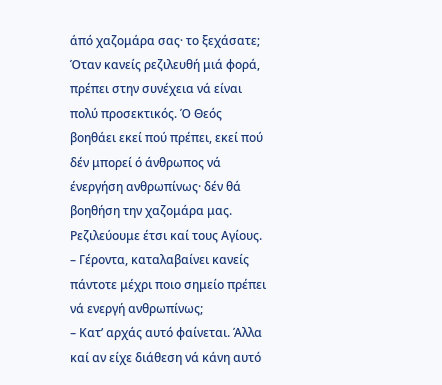άπό χαζομάρα σας· το ξεχάσατε; Όταν κανείς ρεζιλευθή μιά φορά, πρέπει στην συνέχεια νά είναι πολύ προσεκτικός. Ό Θεός βοηθάει εκεί πού πρέπει, εκεί πού δέν μπορεί ό άνθρωπος νά ένεργήση ανθρωπίνως· δέν θά βοηθήση την χαζομάρα μας. Ρεζιλεύουμε έτσι καί τους Αγίους.
– Γέροντα, καταλαβαίνει κανείς πάντοτε μέχρι ποιο σημείο πρέπει νά ενεργή ανθρωπίνως;
– Κατ’ αρχάς αυτό φαίνεται. Άλλα καί αν είχε διάθεση νά κάνη αυτό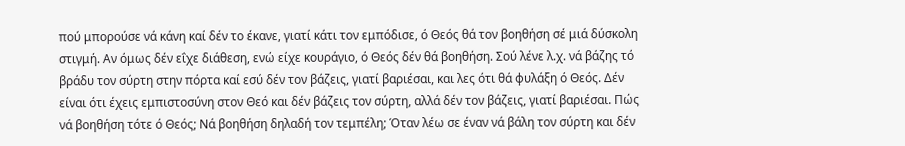πού μπορούσε νά κάνη καί δέν το έκανε, γιατί κάτι τον εμπόδισε, ό Θεός θά τον βοηθήση σέ μιά δύσκολη στιγμή. Αν όμως δέν εΐχε διάθεση, ενώ είχε κουράγιο, ό Θεός δέν θά βοηθήση. Σού λένε λ.χ. νά βάζης τό βράδυ τον σύρτη στην πόρτα καί εσύ δέν τον βάζεις, γιατί βαριέσαι, και λες ότι θά φυλάξη ό Θεός. Δέν είναι ότι έχεις εμπιστοσύνη στον Θεό και δέν βάζεις τον σύρτη, αλλά δέν τον βάζεις, γιατί βαριέσαι. Πώς νά βοηθήση τότε ό Θεός; Νά βοηθήση δηλαδή τον τεμπέλη; Όταν λέω σε έναν νά βάλη τον σύρτη και δέν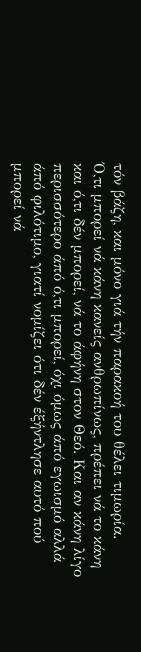τόν βάζη, και μόνο γιά τήν παρακοή του θέλει τιμωρία.
Ό,τι μπορεί νά κάνη κανείς ανθρωπίνως, πρέπει νά το κάνη και ό,τι δέν μπορεί, νά το άφήνη στον Θεό. Και αν κάνη λίγο περισσότερο άπό ό,τι μπορεί, όχι όμως άπό εγωισμό αλλά άπό φιλότιμο, γιατί νομίζει ότι δέν έξήντλησε αυτό πού μπορεί νά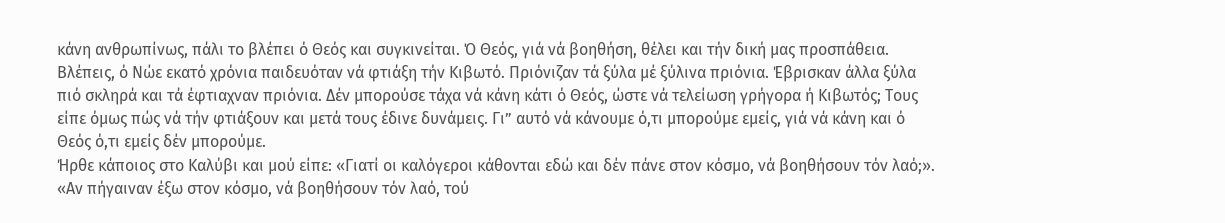κάνη ανθρωπίνως, πάλι το βλέπει ό Θεός και συγκινείται. Ό Θεός, γιά νά βοηθήση, θέλει και τήν δική μας προσπάθεια. Βλέπεις, ό Νώε εκατό χρόνια παιδευόταν νά φτιάξη τήν Κιβωτό. Πριόνιζαν τά ξύλα μέ ξύλινα πριόνια. Έβρισκαν άλλα ξύλα πιό σκληρά και τά έφτιαχναν πριόνια. Δέν μπορούσε τάχα νά κάνη κάτι ό Θεός, ώστε νά τελείωση γρήγορα ή Κιβωτός; Τους είπε όμως πώς νά τήν φτιάξουν και μετά τους έδινε δυνάμεις. Γι” αυτό νά κάνουμε ό,τι μπορούμε εμείς, γιά νά κάνη και ό Θεός ό,τι εμείς δέν μπορούμε.
Ήρθε κάποιος στο Καλύβι και μού είπε: «Γιατί οι καλόγεροι κάθονται εδώ και δέν πάνε στον κόσμο, νά βοηθήσουν τόν λαό;». «Αν πήγαιναν έξω στον κόσμο, νά βοηθήσουν τόν λαό, τού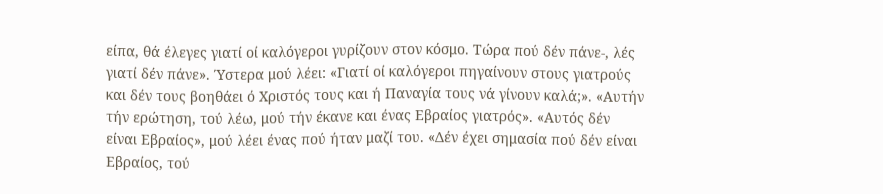είπα, θά έλεγες γιατί οί καλόγεροι γυρίζουν στον κόσμο. Τώρα πού δέν πάνε-, λές γιατί δέν πάνε». Ύστερα μού λέει: «Γιατί οί καλόγεροι πηγαίνουν στους γιατρούς και δέν τους βοηθάει ό Χριστός τους και ή Παναγία τους νά γίνουν καλά;». «Αυτήν τήν ερώτηση, τού λέω, μού τήν έκανε και ένας Εβραίος γιατρός». «Αυτός δέν είναι Εβραίος», μού λέει ένας πού ήταν μαζί του. «Δέν έχει σημασία πού δέν είναι Εβραίος, τού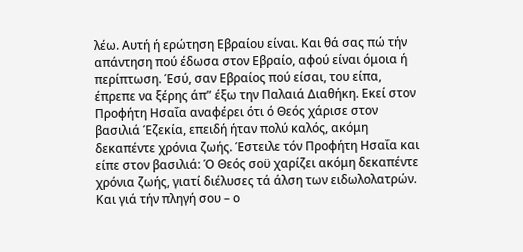λέω. Αυτή ή ερώτηση Εβραίου είναι. Και θά σας πώ τήν απάντηση πού έδωσα στον Εβραίο, αφού είναι όμοια ή περίπτωση. Έσύ, σαν Εβραίος πού είσαι, του είπα, έπρεπε να ξέρης άπ” έξω την Παλαιά Διαθήκη. Εκεί στον Προφήτη Ησαΐα αναφέρει ότι ό Θεός χάρισε στον βασιλιά Έζεκία, επειδή ήταν πολύ καλός, ακόμη δεκαπέντε χρόνια ζωής. Έστειλε τόν Προφήτη Ησαΐα και είπε στον βασιλιά: Ό Θεός σοϋ χαρίζει ακόμη δεκαπέντε χρόνια ζωής, γιατί διέλυσες τά άλση των ειδωλολατρών. Και γιά τήν πληγή σου – ο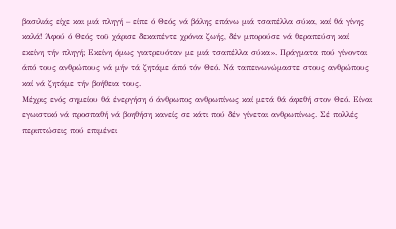βασιλιάς είχε και μιά πληγή – είπε ό Θεός νά βάλης επάνω μιά τσαπέλλα σύκα, καί θά γίνης καλά! Άφού ό Θεός τοϋ χάρισε δεκαπέντε χρόνια ζωής, δέν μπορούσε νά θεραπεύση καί εκείνη τήν πληγή; Εκείνη όμως γιατρευόταν με μιά τσαπέλλα σύκα». Πράγματα πού γίνονται άπό τους ανθρώπους νά μήν τά ζητάμε άπό τόν Θεό. Νά ταπεινωνώμαστε στους ανθρώπους καί νά ζητάμε τήν βοήθεια τους.
Μέχρις ενός σημείου θά ένεργήση ό άνθρωπος ανθρωπίνως καί μετά θά άφεθή στον Θεό. Είναι εγωιστικό νά προσπαθή νά βοηθήση κανείς σε κάτι πού δέν γίνεται ανθρωπίνως. Σέ πολλές περιπτώσεις πού επιμένει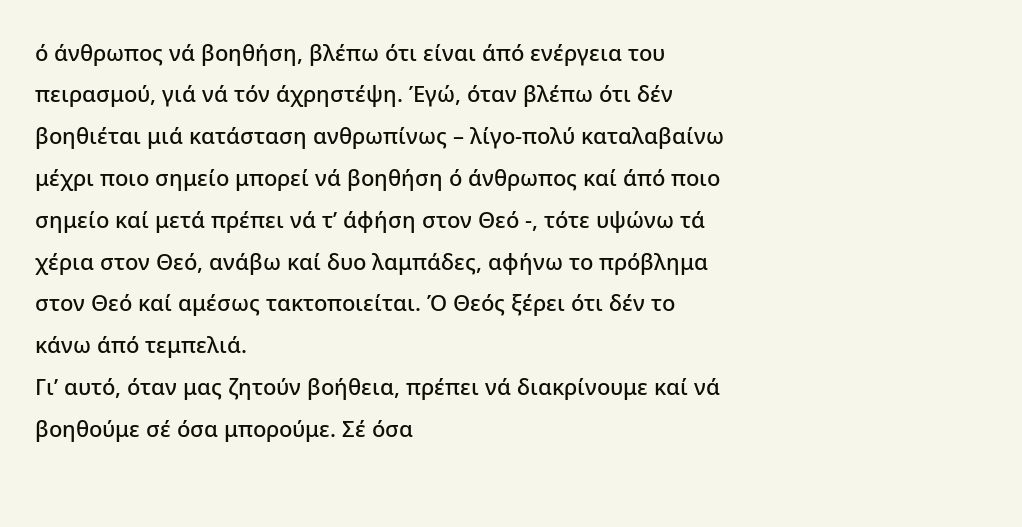ό άνθρωπος νά βοηθήση, βλέπω ότι είναι άπό ενέργεια του πειρασμού, γιά νά τόν άχρηστέψη. Έγώ, όταν βλέπω ότι δέν βοηθιέται μιά κατάσταση ανθρωπίνως – λίγο-πολύ καταλαβαίνω μέχρι ποιο σημείο μπορεί νά βοηθήση ό άνθρωπος καί άπό ποιο σημείο καί μετά πρέπει νά τ’ άφήση στον Θεό -, τότε υψώνω τά χέρια στον Θεό, ανάβω καί δυο λαμπάδες, αφήνω το πρόβλημα στον Θεό καί αμέσως τακτοποιείται. Ό Θεός ξέρει ότι δέν το κάνω άπό τεμπελιά.
Γι’ αυτό, όταν μας ζητούν βοήθεια, πρέπει νά διακρίνουμε καί νά βοηθούμε σέ όσα μπορούμε. Σέ όσα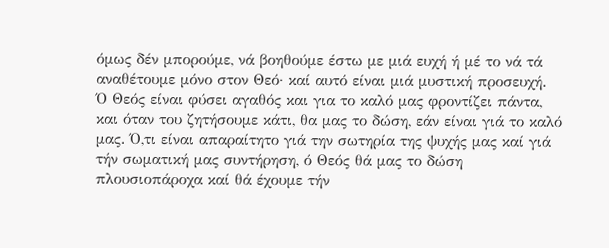όμως δέν μπορούμε, νά βοηθούμε έστω με μιά ευχή ή μέ το νά τά αναθέτουμε μόνο στον Θεό· καί αυτό είναι μιά μυστική προσευχή.
Ό Θεός είναι φύσει αγαθός και για το καλό μας φροντίζει πάντα, και όταν του ζητήσουμε κάτι, θα μας το δώση, εάν είναι γιά το καλό μας. Ό,τι είναι απαραίτητο γιά την σωτηρία της ψυχής μας καί γιά τήν σωματική μας συντήρηση, ό Θεός θά μας το δώση πλουσιοπάροχα καί θά έχουμε τήν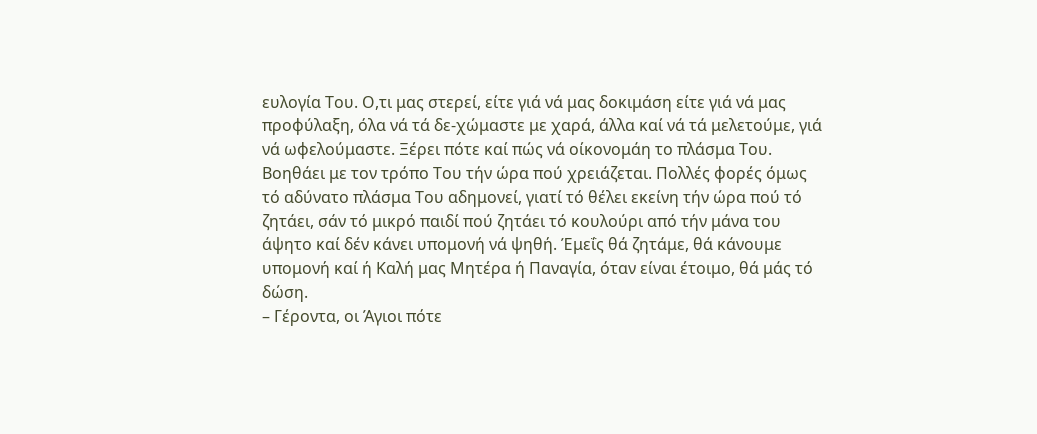ευλογία Του. Ο,τι μας στερεί, είτε γιά νά μας δοκιμάση είτε γιά νά μας προφύλαξη, όλα νά τά δε-χώμαστε με χαρά, άλλα καί νά τά μελετούμε, γιά νά ωφελούμαστε. Ξέρει πότε καί πώς νά οίκονομάη το πλάσμα Του. Βοηθάει με τον τρόπο Του τήν ώρα πού χρειάζεται. Πολλές φορές όμως τό αδύνατο πλάσμα Του αδημονεί, γιατί τό θέλει εκείνη τήν ώρα πού τό ζητάει, σάν τό μικρό παιδί πού ζητάει τό κουλούρι από τήν μάνα του άψητο καί δέν κάνει υπομονή νά ψηθή. Έμεΐς θά ζητάμε, θά κάνουμε υπομονή καί ή Καλή μας Μητέρα ή Παναγία, όταν είναι έτοιμο, θά μάς τό δώση.
– Γέροντα, οι Άγιοι πότε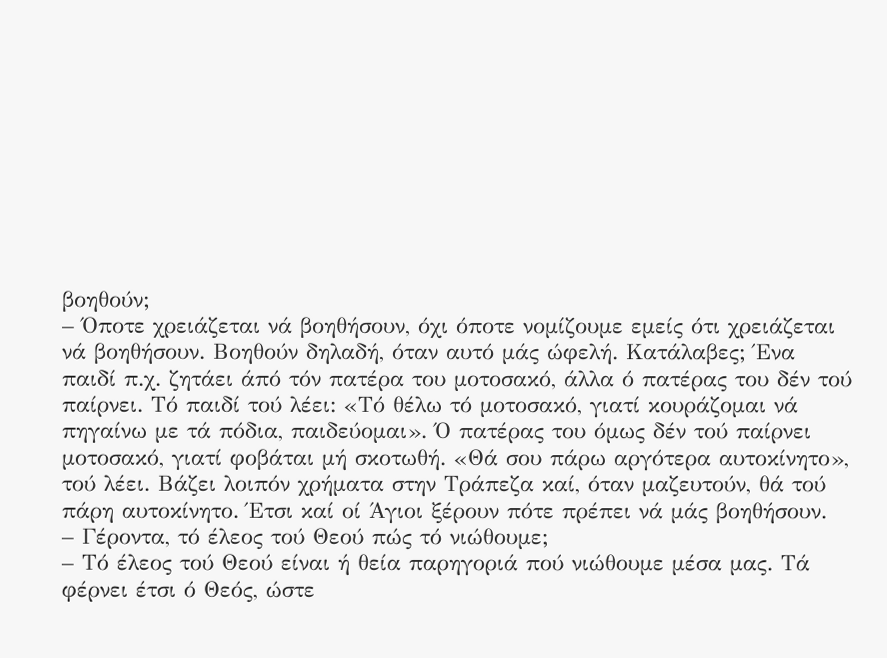βοηθούν;
– Όποτε χρειάζεται νά βοηθήσουν, όχι όποτε νομίζουμε εμείς ότι χρειάζεται νά βοηθήσουν. Βοηθούν δηλαδή, όταν αυτό μάς ώφελή. Κατάλαβες; Ένα παιδί π.χ. ζητάει άπό τόν πατέρα του μοτοσακό, άλλα ό πατέρας του δέν τού παίρνει. Τό παιδί τού λέει: «Τό θέλω τό μοτοσακό, γιατί κουράζομαι νά πηγαίνω με τά πόδια, παιδεύομαι». Ό πατέρας του όμως δέν τού παίρνει μοτοσακό, γιατί φοβάται μή σκοτωθή. «Θά σου πάρω αργότερα αυτοκίνητο», τού λέει. Βάζει λοιπόν χρήματα στην Τράπεζα καί, όταν μαζευτούν, θά τού πάρη αυτοκίνητο. Έτσι καί οί Άγιοι ξέρουν πότε πρέπει νά μάς βοηθήσουν.
– Γέροντα, τό έλεος τού Θεού πώς τό νιώθουμε;
– Τό έλεος τού Θεού είναι ή θεία παρηγοριά πού νιώθουμε μέσα μας. Τά φέρνει έτσι ό Θεός, ώστε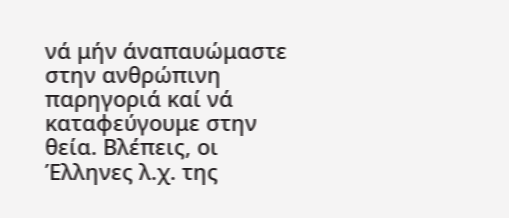νά μήν άναπαυώμαστε στην ανθρώπινη παρηγοριά καί νά καταφεύγουμε στην θεία. Βλέπεις, οι Έλληνες λ.χ. της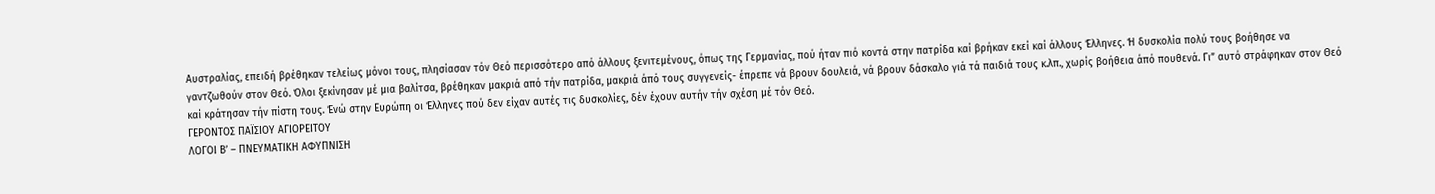Αυστραλίας, επειδή βρέθηκαν τελείως μόνοι τους, πλησίασαν τόν Θεό περισσότερο από άλλους ξενιτεμένους, όπως της Γερμανίας, πού ήταν πιό κοντά στην πατρίδα καί βρήκαν εκεί καί άλλους Έλληνες. Ή δυσκολία πολύ τους βοήθησε να γαντζωθούν στον Θεό. Όλοι ξεκίνησαν μέ μια βαλίτσα, βρέθηκαν μακριά από τήν πατρίδα, μακριά άπό τους συγγενείς- έπρεπε νά βρουν δουλειά, νά βρουν δάσκαλο γιά τά παιδιά τους κ.λπ., χωρίς βοήθεια άπό πουθενά. Γι” αυτό στράφηκαν στον Θεό καί κράτησαν τήν πίστη τους. Ένώ στην Ευρώπη οι Έλληνες πού δεν είχαν αυτές τις δυσκολίες, δέν έχουν αυτήν τήν σχέση μέ τόν Θεό.
ΓΕΡΟΝΤΟΣ ΠΑΪΣΙΟΥ ΑΓΙΟΡΕΙΤΟΥ
ΛΟΓΟΙ Β’ – ΠΝΕΥΜΑΤΙΚΗ ΑΦΥΠΝΙΣΗ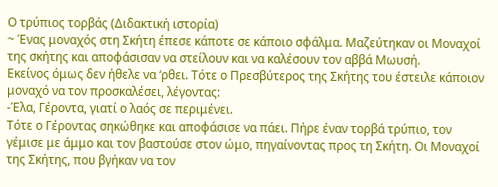Ο τρύπιος τορβάς (Διδακτική ιστορία)
~ Ένας μοναχός στη Σκήτη έπεσε κάποτε σε κάποιο σφάλμα. Μαζεύτηκαν οι Μοναχοί της σκήτης και αποφάσισαν να στείλουν και να καλέσουν τον αββά Μωυσή.
Εκείνος όμως δεν ήθελε να ‘ρθει. Τότε ο Πρεσβύτερος της Σκήτης του έστειλε κάποιον μοναχό να τον προσκαλέσει, λέγοντας:
-Έλα, Γέροντα, γιατί ο λαός σε περιμένει.
Τότε ο Γέροντας σηκώθηκε και αποφάσισε να πάει. Πήρε έναν τορβά τρύπιο, τον γέμισε με άμμο και τον βαστούσε στον ώμο, πηγαίνοντας προς τη Σκήτη. Οι Μοναχοί της Σκήτης, που βγήκαν να τον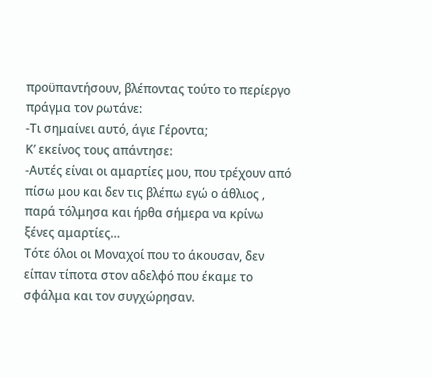προϋπαντήσουν, βλέποντας τούτο το περίεργο πράγμα τον ρωτάνε:
-Τι σημαίνει αυτό, άγιε Γέροντα;
Κ’ εκείνος τους απάντησε:
-Αυτές είναι οι αμαρτίες μου, που τρέχουν από πίσω μου και δεν τις βλέπω εγώ ο άθλιος , παρά τόλμησα και ήρθα σήμερα να κρίνω ξένες αμαρτίες…
Τότε όλοι οι Μοναχοί που το άκουσαν, δεν είπαν τίποτα στον αδελφό που έκαμε το σφάλμα και τον συγχώρησαν.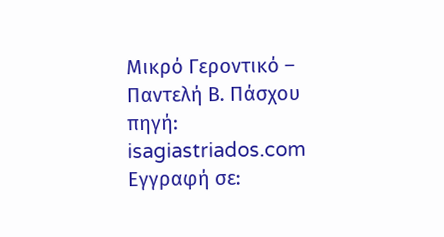Μικρό Γεροντικό – Παντελή Β. Πάσχου
πηγή: isagiastriados.com
Εγγραφή σε: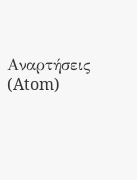Αναρτήσεις (Atom)